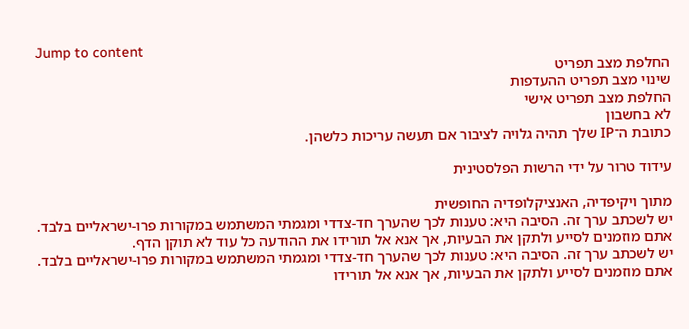Jump to content
החלפת מצב תפריט
שינוי מצב תפריט ההעדפות
החלפת מצב תפריט אישי
לא בחשבון
כתובת ה־IP שלך תהיה גלויה לציבור אם תעשה עריכות כלשהן.

עידוד טרור על ידי הרשות הפלסטינית

מתוך ויקיפדיה, האנציקלופדיה החופשית
יש לשכתב ערך זה. הסיבה היא: טענות לכך שהערך חד-צדדי ומגמתי המשתמש במקורות פרו-ישראליים בלבד.
אתם מוזמנים לסייע ולתקן את הבעיות, אך אנא אל תורידו את ההודעה כל עוד לא תוקן הדף.
יש לשכתב ערך זה. הסיבה היא: טענות לכך שהערך חד-צדדי ומגמתי המשתמש במקורות פרו-ישראליים בלבד.
אתם מוזמנים לסייע ולתקן את הבעיות, אך אנא אל תורידו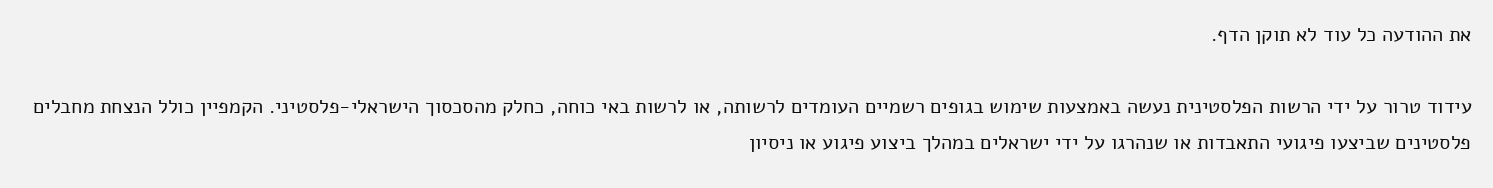את ההודעה כל עוד לא תוקן הדף.

עידוד טרור על ידי הרשות הפלסטינית נעשה באמצעות שימוש בגופים רשמיים העומדים לרשותה, או לרשות באי כוחה, כחלק מהסכסוך הישראלי-פלסטיני. הקמפיין כולל הנצחת מחבלים פלסטינים שביצעו פיגועי התאבדות או שנהרגו על ידי ישראלים במהלך ביצוע פיגוע או ניסיון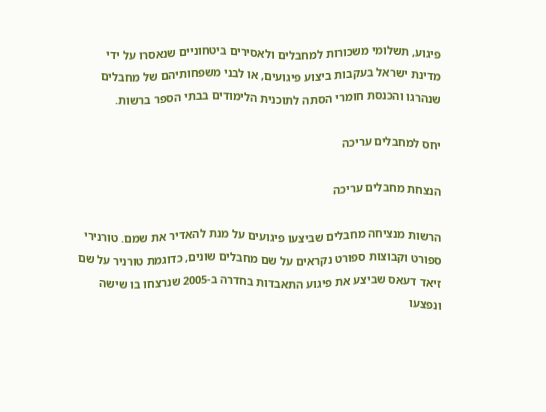פיגוע, תשלומי משכורות למחבלים ולאסירים ביטחוניים שנאסרו על ידי מדינת ישראל בעקבות ביצוע פיגועים, או לבני משפחותיהם של מחבלים שנהרגו והכנסת חומרי הסתה לתוכנית הלימודים בבתי הספר ברשות.

יחס למחבלים עריכה

הנצחת מחבלים עריכה

הרשות מנציחה מחבלים שביצעו פיגועים על מנת להאדיר את שמם. טורנירי ספורט וקבוצות ספורט נקראים על שם מחבלים שונים, כדוגמת טורניר על שם זיאד דעאס שביצע את פיגוע התאבדות בחדרה ב-2005 שנרצחו בו שישה ונפצעו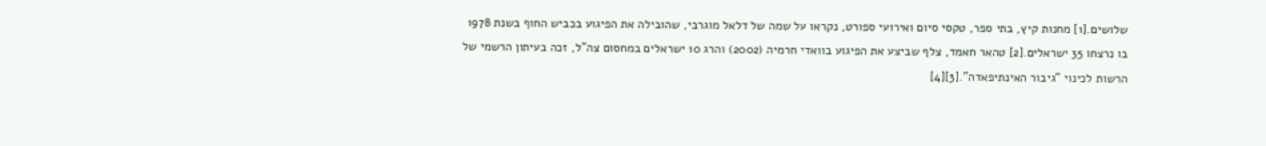שלושים.[1] מחנות קיץ, בתי ספר, טקסי סיום ואירועי ספורט, נקראו על שמה של דלאל מוגרבי, שהובילה את הפיגוע בכביש החוף בשנת 1978 בו נרצחו 35 ישראלים.[2] טהאר חאמד, צלף שביצע את הפיגוע בוואדי חרמיה (2002) והרג 10 ישראלים במחסום צה"ל, זכה בעיתון הרשמי של הרשות לכינוי "גיבור האינתיפאדה".[3][4]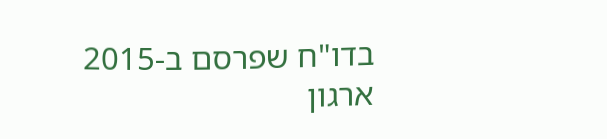בדו"ח שפרסם ב-2015 ארגון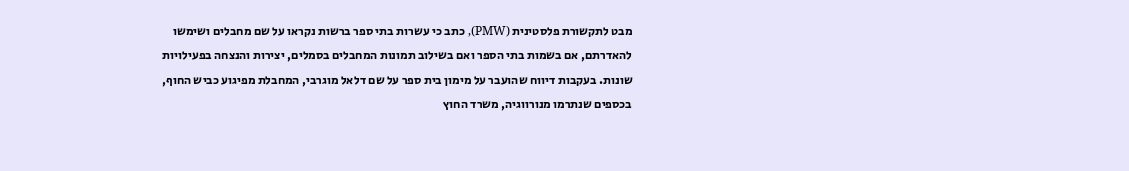מבט לתקשורת פלסטינית (PMW), כתב כי עשרות בתי ספר ברשות נקראו על שם מחבלים ושימשו להאדרתם, אם בשמות בתי הספר ואם בשילוב תמונות המחבלים בסמלים, יצירות והנצחה בפעילויות שונות. בעקבות דיווח שהועבר על מימון בית ספר על שם דלאל מוגרבי, המחבלת מפיגוע כביש החוף, בכספים שנתרמו מנורווגיה, משרד החוץ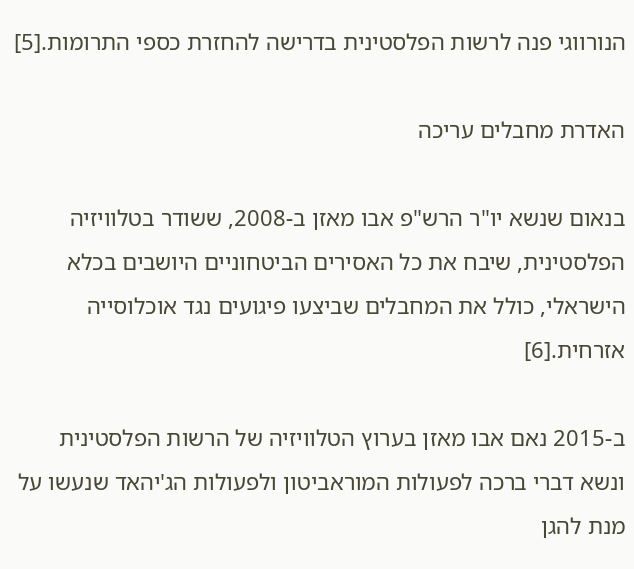הנורווגי פנה לרשות הפלסטינית בדרישה להחזרת כספי התרומות.[5]

האדרת מחבלים עריכה

בנאום שנשא יו"ר הרש"פ אבו מאזן ב-2008, ששודר בטלוויזיה הפלסטינית, שיבח את כל האסירים הביטחוניים היושבים בכלא הישראלי, כולל את המחבלים שביצעו פיגועים נגד אוכלוסייה אזרחית.[6]

ב-2015 נאם אבו מאזן בערוץ הטלוויזיה של הרשות הפלסטינית ונשא דברי ברכה לפעולות המוראביטון ולפעולות הג'יהאד שנעשו על מנת להגן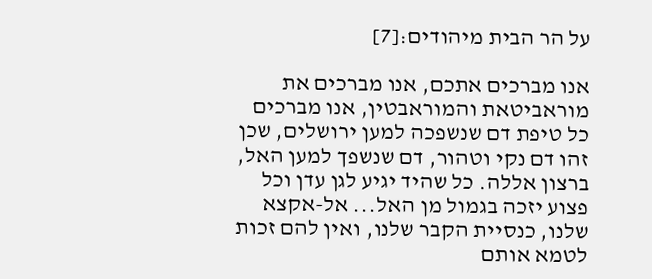על הר הבית מיהודים:[7]

אנו מברכים אתכם, אנו מברכים את מוראביטאת והמוראבטין, אנו מברכים כל טיפת דם שנשפכה למען ירושלים, שכן זהו דם נקי וטהור, דם שנשפך למען האל, ברצון אללה. כל שהיד יגיע לגן עדן וכל פצוע יזכה בגמול מן האל... אל-אקצא שלנו, כנסיית הקבר שלנו, ואין להם זכות לטמא אותם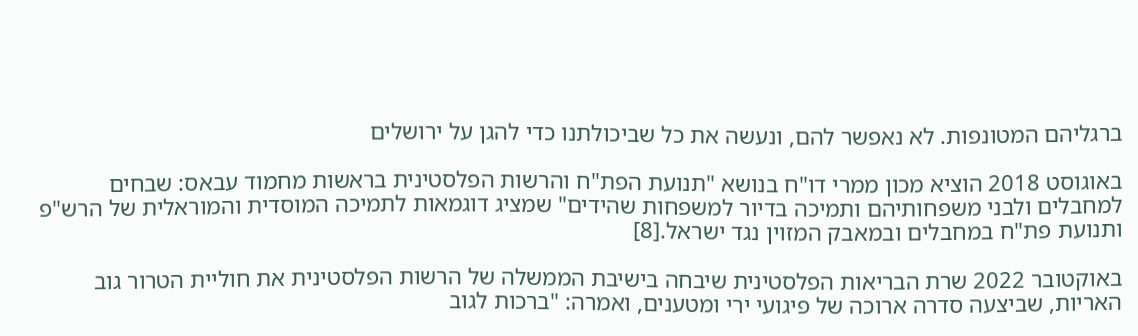ברגליהם המטונפות. לא נאפשר להם, ונעשה את כל שביכולתנו כדי להגן על ירושלים

באוגוסט 2018 הוציא מכון ממרי דו"ח בנושא "תנועת הפת"ח והרשות הפלסטינית בראשות מחמוד עבאס: שבחים למחבלים ולבני משפחותיהם ותמיכה בדיור למשפחות שהידים" שמציג דוגמאות לתמיכה המוסדית והמוראלית של הרש"פ ותנועת פת"ח במחבלים ובמאבק המזוין נגד ישראל.[8]

באוקטובר 2022 שרת הבריאות הפלסטינית שיבחה בישיבת הממשלה של הרשות הפלסטינית את חוליית הטרור גוב האריות, שביצעה סדרה ארוכה של פיגועי ירי ומטענים, ואמרה: "ברכות לגוב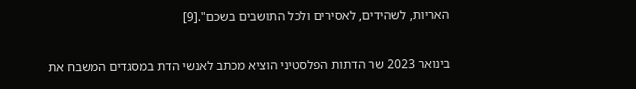האריות, לשהידים, לאסירים ולכל התושבים בשכם".[9]

בינואר 2023 שר הדתות הפלסטיני הוציא מכתב לאנשי הדת במסגדים המשבח את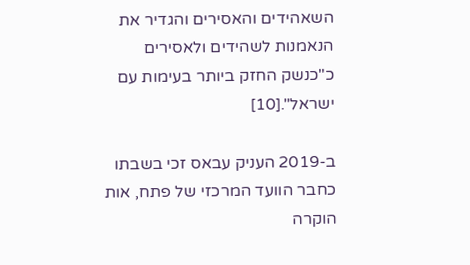השאהידים והאסירים והגדיר את הנאמנות לשהידים ולאסירים כ"כנשק החזק ביותר בעימות עם ישראל".[10]

ב-2019 העניק עבאס זכי בשבתו כחבר הוועד המרכזי של פתח, אות הוקרה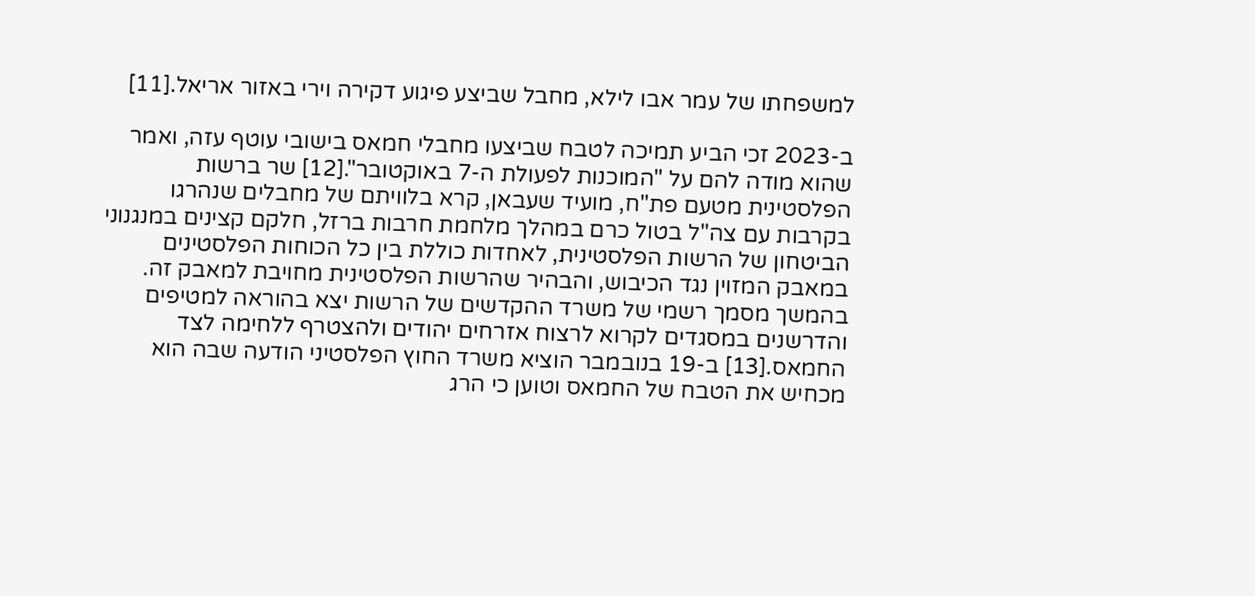למשפחתו של עמר אבו לילא, מחבל שביצע פיגוע דקירה וירי באזור אריאל.[11]

ב-2023 זכי הביע תמיכה לטבח שביצעו מחבלי חמאס בישובי עוטף עזה, ואמר שהוא מודה להם על "המוכנות לפעולת ה-7 באוקטובר".[12] שר ברשות הפלסטינית מטעם פת"ח, מועיד שעבאן, קרא בלוויתם של מחבלים שנהרגו בקרבות עם צה"ל בטול כרם במהלך מלחמת חרבות ברזל, חלקם קצינים במנגנוני הביטחון של הרשות הפלסטינית, לאחדות כוללת בין כל הכוחות הפלסטינים במאבק המזוין נגד הכיבוש, והבהיר שהרשות הפלסטינית מחויבת למאבק זה. בהמשך מסמך רשמי של משרד ההקדשים של הרשות יצא בהוראה למטיפים והדרשנים במסגדים לקרוא לרצוח אזרחים יהודים ולהצטרף ללחימה לצד החמאס.[13] ב-19 בנובמבר הוציא משרד החוץ הפלסטיני הודעה שבה הוא מכחיש את הטבח של החמאס וטוען כי הרג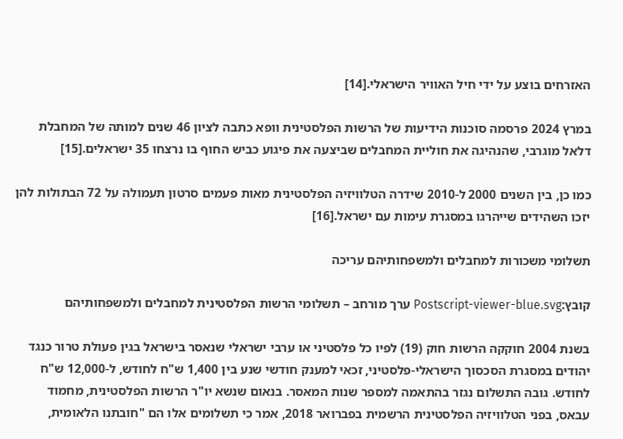האזרחים בוצע על ידי חיל האוויר הישראלי.[14]

במרץ 2024 פרסמה סוכנות הידיעות של הרשות הפלסטינית וופא כתבה לציון 46 שנים למותה של המחבלת דלאל מוגרבי, שהנהיגה את חוליית המחבלים שביצעה את פיגוע כביש החוף בו נרצחו 35 ישראלים.[15]

כמו כן, בין השנים 2000 ל-2010 שידרה הטלוויזיה הפלסטינית מאות פעמים סרטון תעמולה על 72 הבתולות להן יזכו השהידים שייהרגו במסגרת עימות עם ישראל.[16]

תשלומי משכורות למחבלים ולמשפחותיהם עריכה

קובץ:Postscript-viewer-blue.svg ערך מורחב – תשלומי הרשות הפלסטינית למחבלים ולמשפחותיהם

בשנת 2004 חוקקה הרשות חוק (19) לפיו כל פלסטיני או ערבי ישראלי שנאסר בישראל בגין פעולת טרור כנגד יהודים במסגרת הסכסוך הישראלי-פלסטיני, זכאי למענק חודשי שנע בין 1,400 ש"ח לחודש, ל-12,000 ש"ח לחודש. גובה התשלום נגזר בהתאמה למספר שנות המאסר. בנאום שנשא יו"ר הרשות הפלסטינית, מחמוד עבאס, בפני הטלוויזיה הפלסטינית הרשמית בפברואר 2018, אמר כי תשלומים אלו הם "חובתנו הלאומית,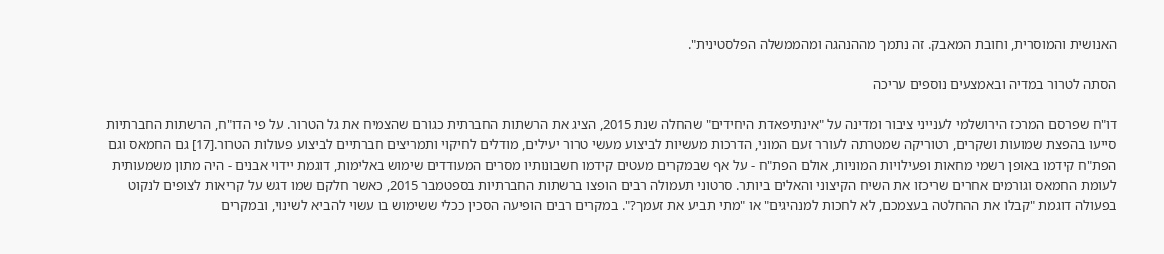האנושית והמוסרית, וחובת המאבק. זה נתמך מההנהגה ומהממשלה הפלסטינית".

הסתה לטרור במדיה ובאמצעים נוספים עריכה

דו"ח שפרסם המרכז הירושלמי לענייני ציבור ומדינה על "אינתיפאדת היחידים" שהחלה שנת 2015, הציג את הרשתות החברתית כגורם שהצמיח את גל הטרור. על פי הדו"ח, הרשתות החברתיות סייעו בהפצת שמועות ושקרים, רטוריקה שמטרתה לעורר זעם המוני, הדרכות מעשיות לביצוע מעשי טרור יעילים, מודלים לחיקוי ותמריצים חברתיים לביצוע פעולות הטרור.[17] גם החמאס וגם הפת"ח קידמו באופן רשמי מחאות ופעילויות המוניות, אולם הפת"ח - על אף שבמקרים מעטים קידמו חשבונותיו מסרים המעודדים שימוש באלימות, דוגמת יידוי אבנים - היה מתון משמעותית לעומת החמאס וגורמים אחרים שריכזו את השיח הקיצוני והאלים ביותר. סרטוני תעמולה רבים הופצו ברשתות החברתיות בספטמבר 2015, כאשר חלקם שמו דגש על קריאות לצופים לנקוט בפעולה דוגמת "קבלו את ההחלטה בעצמכם, לא לחכות למנהיגים" או "מתי תביע את זעמך?". במקרים רבים הופיעה הסכין ככלי ששימוש בו עשוי להביא לשינוי, ובמקרים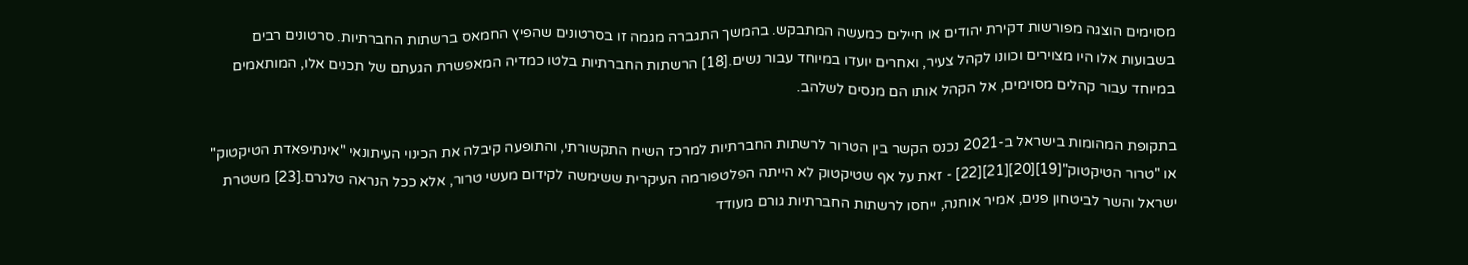מסוימים הוצגה מפורשות דקירת יהודים או חיילים כמעשה המתבקש. בהמשך התגברה מגמה זו בסרטונים שהפיץ החמאס ברשתות החברתיות. סרטונים רבים בשבועות אלו היו מצוירים וכוונו לקהל צעיר, ואחרים יועדו במיוחד עבור נשים.[18] הרשתות החברתיות בלטו כמדיה המאפשרת הגעתם של תכנים אלו, המותאמים במיוחד עבור קהלים מסוימים, אל הקהל אותו הם מנסים לשלהב.

בתקופת המהומות בישראל ב-2021 נכנס הקשר בין הטרור לרשתות החברתיות למרכז השיח התקשורתי, והתופעה קיבלה את הכינוי העיתונאי "אינתיפאדת הטיקטוק" או "טרור הטיקטוק"[19][20][21][22] - זאת על אף שטיקטוק לא הייתה הפלטפורמה העיקרית ששימשה לקידום מעשי טרור, אלא ככל הנראה טלגרם.[23] משטרת ישראל והשר לביטחון פנים, אמיר אוחנה, ייחסו לרשתות החברתיות גורם מעודד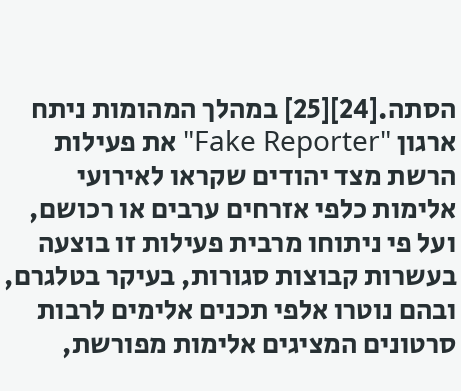הסתה.[24][25] במהלך המהומות ניתח ארגון "Fake Reporter" את פעילות הרשת מצד יהודים שקראו לאירועי אלימות כלפי אזרחים ערבים או רכושם, ועל פי ניתוחו מרבית פעילות זו בוצעה בעשרות קבוצות סגורות, בעיקר בטלגרם, ובהם נוטרו אלפי תכנים אלימים לרבות סרטונים המציגים אלימות מפורשת,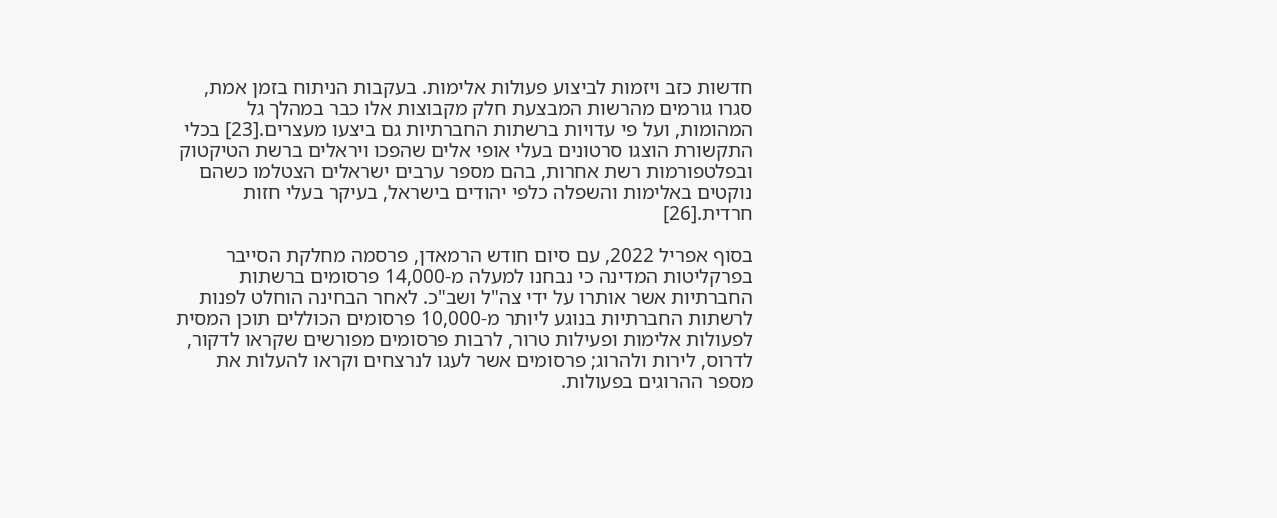חדשות כזב ויזמות לביצוע פעולות אלימות. בעקבות הניתוח בזמן אמת, סגרו גורמים מהרשות המבצעת חלק מקבוצות אלו כבר במהלך גל המהומות, ועל פי עדויות ברשתות החברתיות גם ביצעו מעצרים.[23] בכלי התקשורת הוצגו סרטונים בעלי אופי אלים שהפכו ויראלים ברשת הטיקטוק ובפלטפורמות רשת אחרות, בהם מספר ערבים ישראלים הצטלמו כשהם נוקטים באלימות והשפלה כלפי יהודים בישראל, בעיקר בעלי חזות חרדית.[26]

בסוף אפריל 2022, עם סיום חודש הרמאדן, פרסמה מחלקת הסייבר בפרקליטות המדינה כי נבחנו למעלה מ-14,000 פרסומים ברשתות החברתיות אשר אותרו על ידי צה"ל ושב"כ. לאחר הבחינה הוחלט לפנות לרשתות החברתיות בנוגע ליותר מ-10,000 פרסומים הכוללים תוכן המסית לפעולות אלימות ופעילות טרור, לרבות פרסומים מפורשים שקראו לדקור, לדרוס, לירות ולהרוג; פרסומים אשר לעגו לנרצחים וקראו להעלות את מספר ההרוגים בפעולות.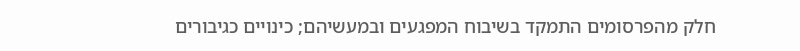חלק מהפרסומים התמקד בשיבוח המפגעים ובמעשיהם; כינויים כגיבורים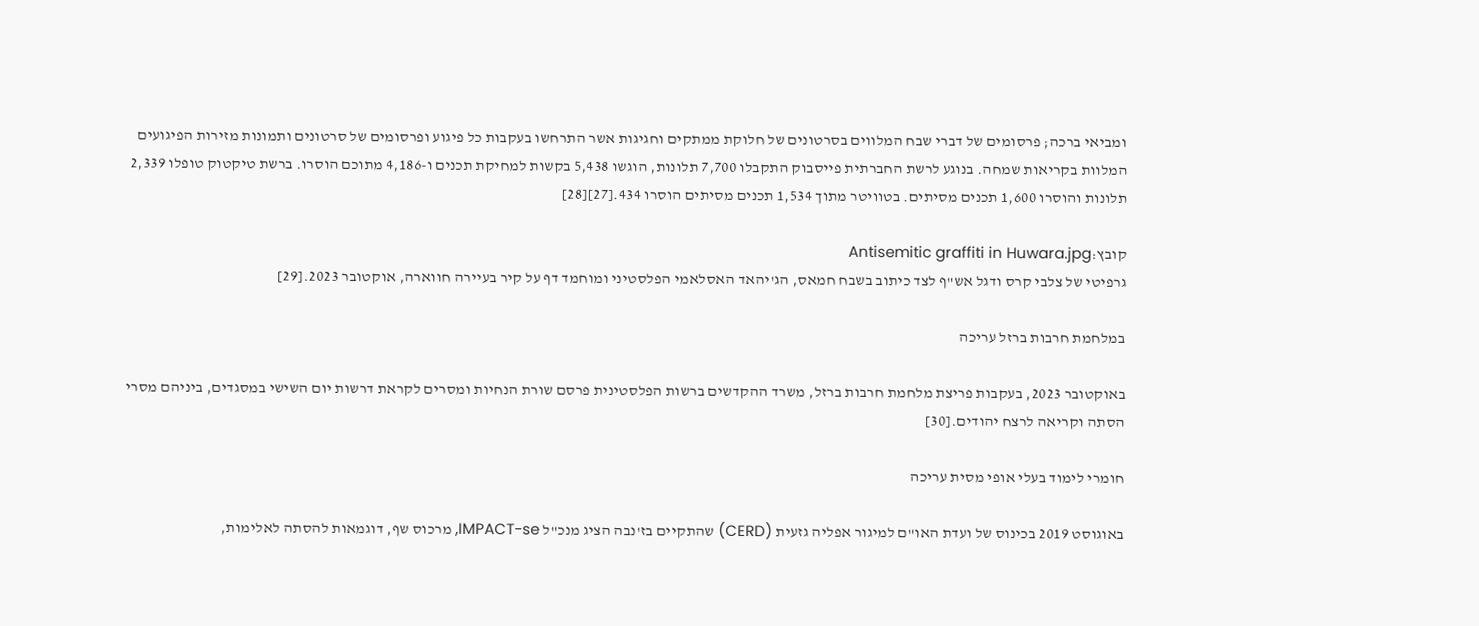ומביאי ברכה; פרסומים של דברי שבח המלווים בסרטונים של חלוקת ממתקים וחגיגות אשר התרחשו בעקבות כל פיגוע ופרסומים של סרטונים ותמונות מזירות הפיגועים המלוות בקריאות שמחה. בנוגע לרשת החברתית פייסבוק התקבלו 7,700 תלונות, הוגשו 5,438 בקשות למחיקת תכנים ו-4,186 מתוכם הוסרו. ברשת טיקטוק טופלו 2,339 תלונות והוסרו 1,600 תכנים מסיתים. בטוויטר מתוך 1,534 תכנים מסיתים הוסרו 434.[27][28]

קובץ:Antisemitic graffiti in Huwara.jpg
גרפיטי של צלבי קרס ודגל אש"ף לצד כיתוב בשבח חמאס, הג'יהאד האסלאמי הפלסטיני ומוחמד דף על קיר בעיירה חווארה, אוקטובר 2023.[29]

במלחמת חרבות ברזל עריכה

באוקטובר 2023, בעקבות פריצת מלחמת חרבות ברזל, משרד ההקדשים ברשות הפלסטינית פרסם שורת הנחיות ומסרים לקראת דרשות יום השישי במסגדים, ביניהם מסרי הסתה וקריאה לרצח יהודים.[30]

חומרי לימוד בעלי אופי מסית עריכה

באוגוסט 2019 בכינוס של ועדת האו"ם למיגור אפליה גזעית (CERD) שהתקיים בז'נבה הציג מנכ"ל IMPACT-se, מרכוס שף, דוגמאות להסתה לאלימות,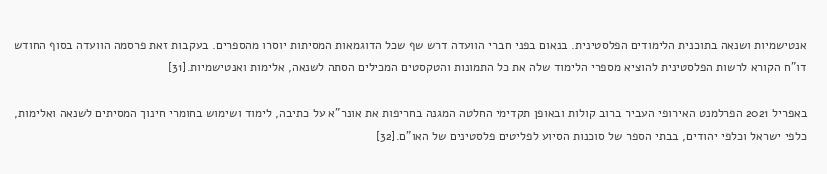אנטישמיות ושנאה בתוכנית הלימודים הפלסטינית. בנאום בפני חברי הוועדה דרש שף שכל הדוגמאות המסיתות יוסרו מהספרים. בעקבות זאת פרסמה הוועדה בסוף החודש דו"ח הקורא לרשות הפלסטינית להוציא מספרי הלימוד שלה את כל התמונות והטקסטים המכילים הסתה לשנאה, אלימות ואנטישמיות.[31]

באפריל 2021 הפרלמנט האירופי העביר ברוב קולות ובאופן תקדימי החלטה המגנה בחריפות את אונר"א על כתיבה, לימוד ושימוש בחומרי חינוך המסיתים לשנאה ואלימות, כלפי ישראל וכלפי יהודים, בבתי הספר של סוכנות הסיוע לפליטים פלסטינים של האו"ם.[32]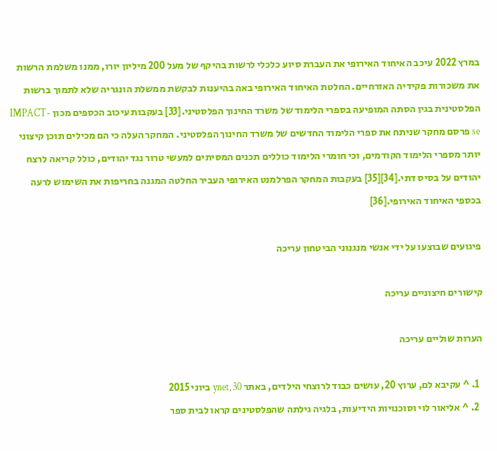במרץ 2022 עיכב האיחוד האירופי את העברת סיוע כלכלי לרשות בהיקף של מעל 200 מיליון יורו, ממנו משלמת הרשות את משכורות פקידיה האזרחיים. החלטת האיחוד האירופי באה בהיענות לבקשת ממשלת הונגריה שלא לתמוך ברשות הפלסטינית בגין הסתה המופיעה בספרי הלימוד של משרד החינוך הפלסטיני.[33] בעקבות עיכוב הכספים מכון IMPACT-se פרסם מחקר שניתח את ספרי הלימוד החדשים של משרד החינוך הפלסטיני. המחקר העלה כי הם מכילים תוכן קיצוני יותר מספרי הלימוד הקודמים, וכי חומרי הלימוד כוללים תכנים המסיתים למעשי טרור נגד יהודים, כולל קריאה לרצח יהודים על בסיס דתי.[34][35] בעקבות המחקר הפרלמנט האירופי העביר החלטה המגנה בחריפות את השימוש לרעה בכספי האיחוד האירופי.[36]

פיגועים שבוצעו על ידי אנשי מנגנוני הביטחון עריכה

קישורים חיצוניים עריכה

הערות שוליים עריכה

  1. ^ עקיבא לם, ערוץ 20, עושים כבוד לרוצחי הילדים, באתר ynet, 30 ביוני 2015
  2. ^ אליאור לוי וסוכנויות הידיעות, בלגיה גילתה שהפלסטינים קראו לבית ספר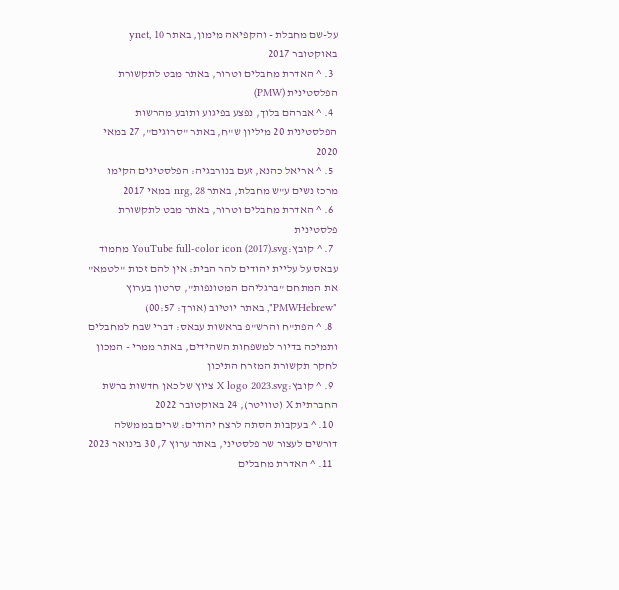על-שם מחבלת - והקפיאה מימון, באתר ynet, 10 באוקטובר 2017
  3. ^ האדרת מחבלים וטרור, באתר מבט לתקשורת הפלסטינית (PMW)
  4. ^ אברהם בלוך, נפצע בפיגוע ותובע מהרשות הפלסטינית 20 מיליון ש"ח, באתר "סרוגים", 27 במאי 2020
  5. ^ אריאל כהנא, זעם בנורבגיה: הפלסטינים הקימו מרכז נשים ע"ש מחבלת, באתר nrg, 28 במאי 2017
  6. ^ האדרת מחבלים וטרור, באתר מבט לתקשורת פלסטינית
  7. ^ קובץ:YouTube full-color icon (2017).svg מחמוד עבאס על עליית יהודים להר הבית: אין להם זכות "לטמא" את המתחם "ברגליהם המטונפות", סרטון בערוץ "PMWHebrew", באתר יוטיוב (אורך: 00:57)
  8. ^ הפת"ח והרש"פ בראשות עבאס: דברי שבח למחבלים ותמיכה בדיור למשפחות השהידים, באתר ממרי - המכון לחקר תקשורת המזרח התיכון
  9. ^ קובץ:X logo 2023.svg ציוץ של כאן חדשות ברשת החברתית X (טוויטר), 24 באוקטובר 2022
  10. ^ בעקבות הסתה לרצח יהודים: שרים בממשלה דורשים לעצור שר פלסטיני, באתר ערוץ 7, 30 בינואר 2023
  11. ^ האדרת מחבלים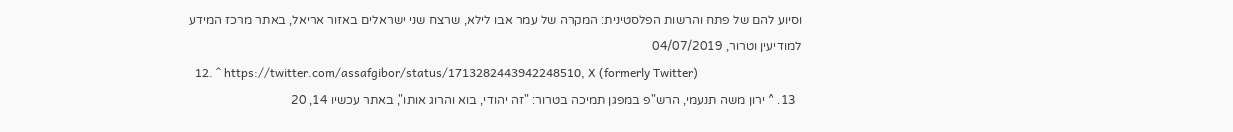וסיוע להם של פתח והרשות הפלסטינית: המקרה של עמר אבו לילא, שרצח שני ישראלים באזור אריאל, באתר מרכז המידע למודיעין וטרור, 04/07/2019
  12. ^ https://twitter.com/assafgibor/status/1713282443942248510, X (formerly Twitter)
  13. ^ ירון משה תנעמי, הרש"פ במפגן תמיכה בטרור: "זה יהודי, בוא והרוג אותו", באתר עכשיו 14, 20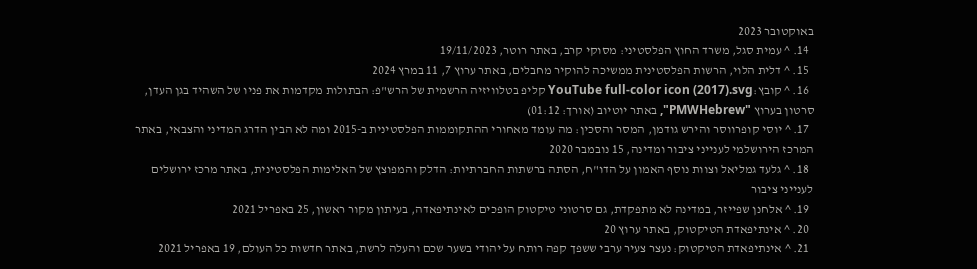באוקטובר 2023
  14. ^ עמית סגל, משרד החוץ הפלסטיני: מסוקי קרב, באתר רוטר, 19/11/2023
  15. ^ דלית הלוי, הרשות הפלסטינית ממשיכה להוקיר מחבלים, באתר ערוץ 7, 11 במרץ 2024
  16. ^ קובץ:YouTube full-color icon (2017).svg קליפ בטלוויזיה הרשמית של הרש"פ: הבתולות מקדמות את פניו של השהיד בגן העדן, סרטון בערוץ "PMWHebrew", באתר יוטיוב (אורך: 01:12)
  17. ^ יוסי קופרווסר והירש גודמן, המסר והסכין: מה עומד מאחורי ההתקוממות הפלסטינית ב-2015 ומה לא הבין הדרג המדיני והצבאי, באתר המרכז הירושלמי לענייני ציבור ומדינה, 15 נובמבר 2020
  18. ^ גלעד גמליאל וצוות נוסף האמון על הדו"ח, הסתה ברשתות החברתיות: הדלק והמפוצץ של האלימות הפלסטינית, באתר מרכז ירושלים לענייני ציבור
  19. ^ אלחנן שפייזר, במדינה לא מתפקדת, גם סרטוני טיקטוק הופכים לאינתיפאדה, בעיתון מקור ראשון, 25 באפריל 2021
  20. ^ אינתיפאדת הטיקטוק, באתר ערוץ 20
  21. ^ אינתיפאדת הטיקטוק: נעצר צעיר ערבי ששפך קפה רותח על יהודי בשער שכם והעלה לרשת, באתר חדשות כל העולם, 19 באפריל 2021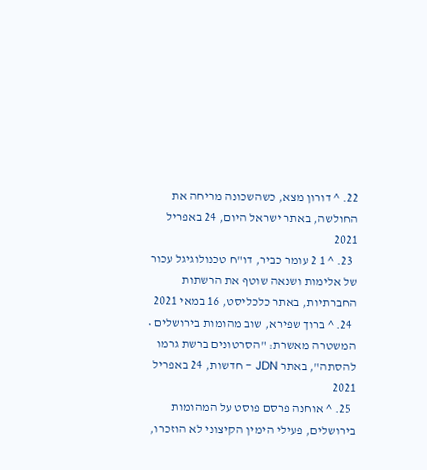22. ^ דורון מצא, כשהשכונה מריחה את החולשה, באתר ישראל היום, 24 באפריל 2021
  23. ^ 1 2 עומר כביר, דו"ח טכנולוגיגל עכור של אלימות ושנאה שוטף את הרשתות החברתיות, באתר כלכליסט, 16 במאי 2021
  24. ^ ברוך שפירא, שוב מהומות בירושלים • המשטרה מאשרת: "הסרטונים ברשת גרמו להסתה", באתר JDN - חדשות, 24 באפריל 2021
  25. ^ אוחנה פרסם פוסט על המהומות בירושלים, פעילי הימין הקיצוני לא הוזכרו,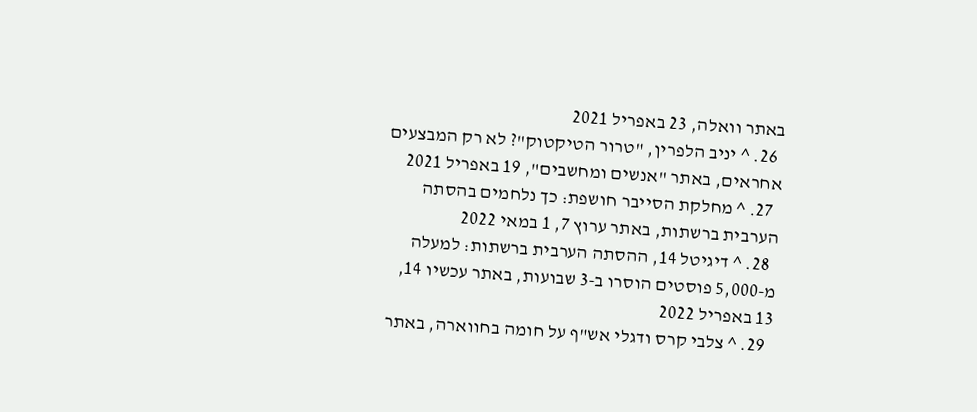באתר וואלה, 23 באפריל 2021
  26. ^ יניב הלפרין, "טרור הטיקטוק"? לא רק המבצעים אחראים, באתר "אנשים ומחשבים", 19 באפריל 2021
  27. ^ מחלקת הסייבר חושפת: כך נלחמים בהסתה הערבית ברשתות, באתר ערוץ 7, 1 במאי 2022
  28. ^ דיגיטל 14, ההסתה הערבית ברשתות: למעלה מ-5,000 פוסטים הוסרו ב-3 שבועות, באתר עכשיו 14, 13 באפריל 2022
  29. ^ צלבי קרס ודגלי אש"ף על חומה בחווארה, באתר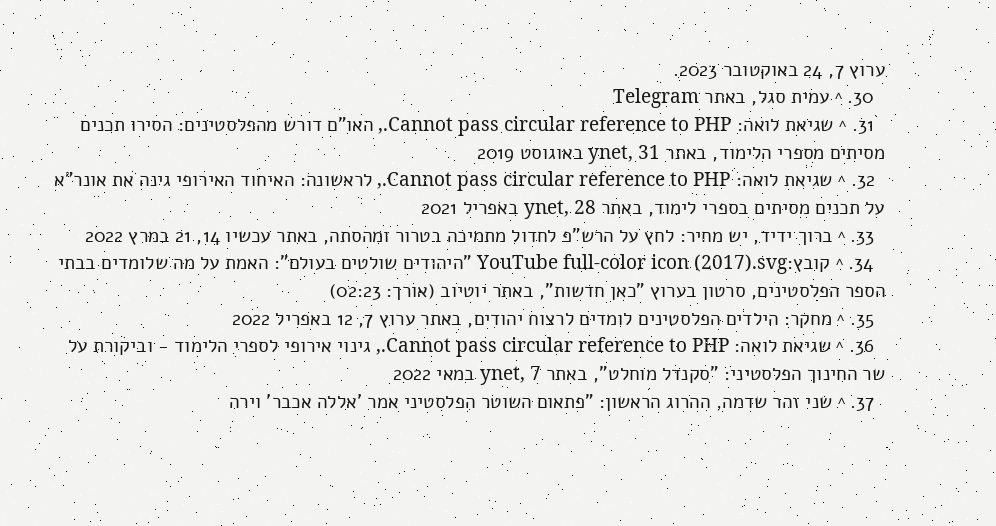ערוץ 7, 24 באוקטובר 2023.
  30. ^ עמית סגל, באתר Telegram
  31. ^ שגיאת לואה: Cannot pass circular reference to PHP., האו"ם דורש מהפלסטינים: הסירו תכנים מסיתים מספרי הלימוד, באתר ynet, 31 באוגוסט 2019
  32. ^ שגיאת לואה: Cannot pass circular reference to PHP., לראשונה: האיחוד האירופי גינה את אונר"א על תכנים מסיתים בספרי לימוד, באתר ynet, 28 באפריל 2021
  33. ^ ברוך ידיד, יש מחיר: לחץ על הרש"פ לחדול מתמיכה בטרור ומהסתה, באתר עכשיו 14, 21 במרץ 2022
  34. ^ קובץ:YouTube full-color icon (2017).svg "היהודים שולטים בעולם": האמת על מה שלומדים בבתי הספר הפלסטינים, סרטון בערוץ "כאן חדשות", באתר יוטיוב (אורך: 02:23)
  35. ^ מחקר: הילדים הפלסטינים לומדים לרצוח יהודים, באתר ערוץ 7, 12 באפריל 2022
  36. ^ שגיאת לואה: Cannot pass circular reference to PHP., גינוי אירופי לספרי הלימוד - וביקורת על שר החינוך הפלסטיני: "סקנדל מוחלט", באתר ynet, 7 במאי 2022
  37. ^ שני זהר שדמה, ההרוג הראשון: "פתאום השוטר הפלסטיני אמר 'אללה אכבר' וירה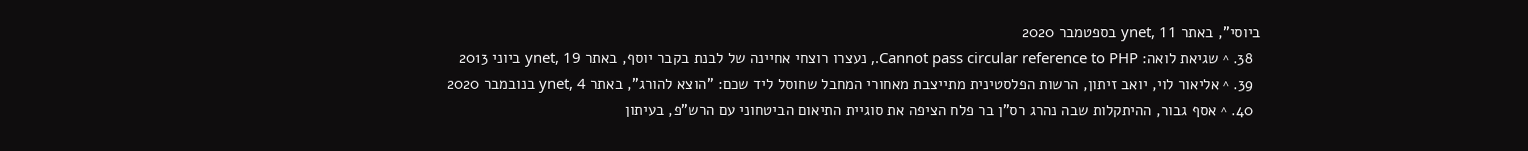ביוסי", באתר ynet, 11 בספטמבר 2020
  38. ^ שגיאת לואה: Cannot pass circular reference to PHP., נעצרו רוצחי אחיינה של לבנת בקבר יוסף, באתר ynet, 19 ביוני 2013
  39. ^ אליאור לוי, יואב זיתון, הרשות הפלסטינית מתייצבת מאחורי המחבל שחוסל ליד שכם: "הוצא להורג", באתר ynet, 4 בנובמבר 2020
  40. ^ אסף גבור, ההיתקלות שבה נהרג רס"ן בר פלח הציפה את סוגיית התיאום הביטחוני עם הרש"פ, בעיתון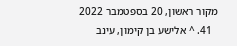מקור ראשון, 20 בספטמבר 2022
  41. ^ אלישע בן קימון, עינב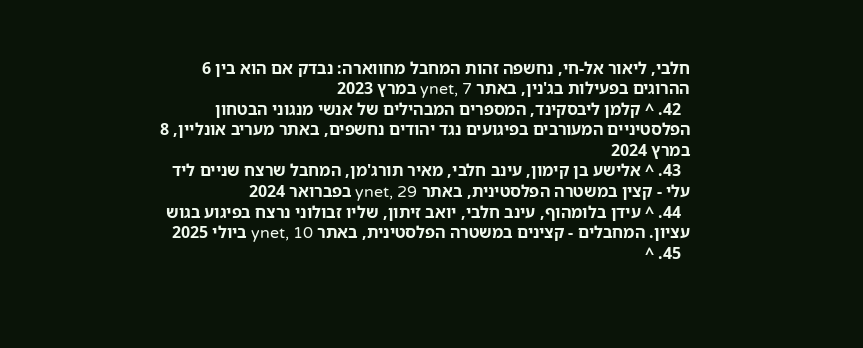חלבי, ליאור אל-חי, נחשפה זהות המחבל מחווארה: נבדק אם הוא בין 6 ההרוגים בפעילות בג'נין, באתר ynet, 7 במרץ 2023
  42. ^ קלמן ליבסקינד, המספרים המבהילים של אנשי מנגוני הבטחון הפלסטיניים המעורבים בפיגועים נגד יהודים נחשפים, באתר מעריב אונליין, 8 במרץ 2024
  43. ^ אלישע בן קימון, עינב חלבי, מאיר תורג'מן, המחבל שרצח שניים ליד עלי - קצין במשטרה הפלסטינית, באתר ynet, 29 בפברואר 2024
  44. ^ עידן בלומהוף, עינב חלבי, יואב זיתון, שליו זבולוני נרצח בפיגוע בגוש עציון. המחבלים - קצינים במשטרה הפלסטינית, באתר ynet, 10 ביולי 2025
  45. ^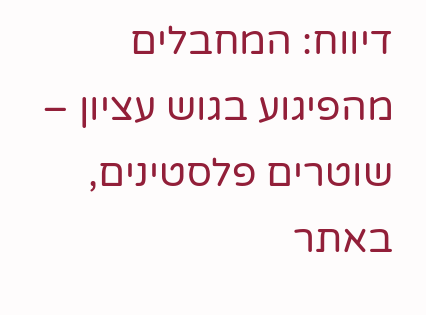דיווח: המחבלים מהפיגוע בגוש עציון – שוטרים פלסטינים, באתר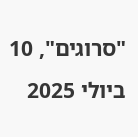"סרוגים", 10 ביולי 2025